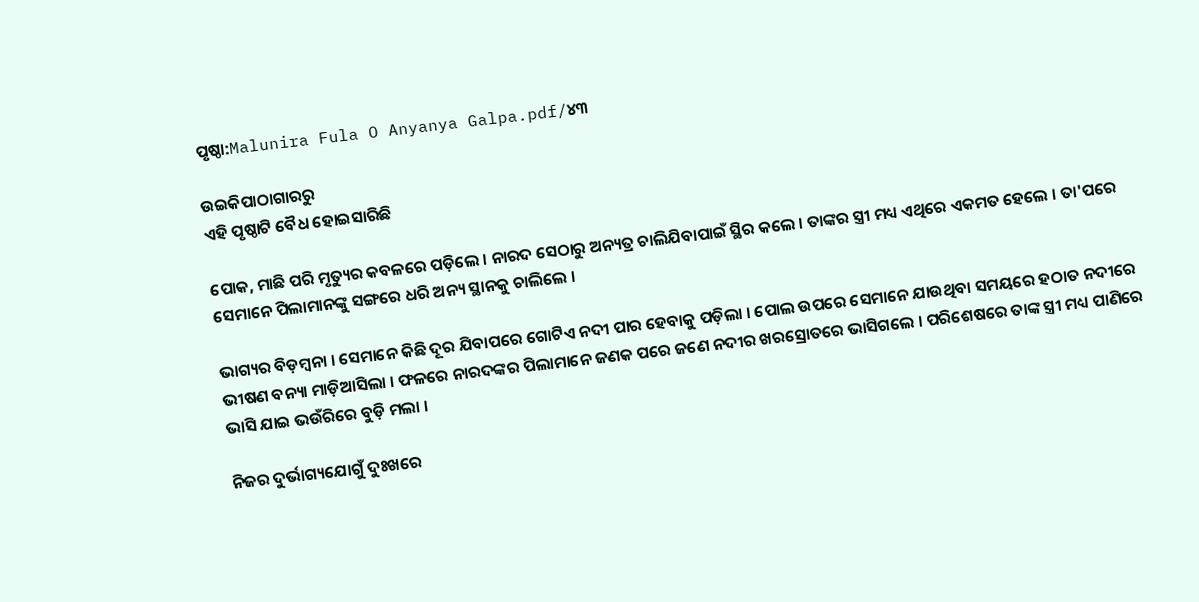ପୃଷ୍ଠା:Malunira Fula O Anyanya Galpa.pdf/୪୩

ଉଇକିପାଠାଗାର‌ରୁ
ଏହି ପୃଷ୍ଠାଟି ବୈଧ ହୋଇସାରିଛି

ପୋକ, ମାଛି ପରି ମୃତ୍ୟୁର କବଳରେ ପଡ଼ିଲେ । ନାରଦ ସେଠାରୁ ଅନ୍ୟତ୍ର ଚାଲିଯିବାପାଇଁ ସ୍ଥିର କଲେ । ତାଙ୍କର ସ୍ତ୍ରୀ ମଧ୍ୟ ଏଥିରେ ଏକମତ ହେଲେ । ତା'ପରେ ସେମାନେ ପିଲାମାନଙ୍କୁ ସଙ୍ଗରେ ଧରି ଅନ୍ୟ ସ୍ଥାନକୁ ଚାଲିଲେ ।

ଭାଗ୍ୟର ବିଡ଼ମ୍ବନା । ସେମାନେ କିଛି ଦୂର ଯିବାପରେ ଗୋଟିଏ ନଦୀ ପାର ହେବାକୁ ପଡ଼ିଲା । ପୋଲ ଉପରେ ସେମାନେ ଯାଉଥିବା ସମୟରେ ହଠାତ ନଦୀରେ ଭୀଷଣ ବନ୍ୟା ମାଡ଼ିଆସିଲା । ଫଳରେ ନାରଦଙ୍କର ପିଲାମାନେ ଜଣକ ପରେ ଜଣେ ନଦୀର ଖରସ୍ରୋତରେ ଭାସିଗଲେ । ପରିଶେଷରେ ତାଙ୍କ ସ୍ତ୍ରୀ ମଧ୍ୟ ପାଣିରେ ଭାସି ଯାଇ ଭଉଁରିରେ ବୁଡ଼ି ମଲା ।

ନିଜର ଦୁର୍ଭାଗ୍ୟଯୋଗୁଁ ଦୁଃଖରେ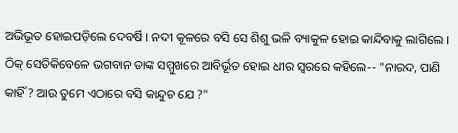ଅଭିଭୂତ ହୋଇପଡ଼ିଲେ ଦେବର୍ଷି । ନଦୀ କୂଳରେ ବସି ସେ ଶିଶୁ ଭଳି ବ୍ୟାକୁଳ ହୋଇ କାନ୍ଦିବାକୁ ଲାଗିଲେ । ଠିକ୍ ସେତିକିବେଳେ ଭଗବାନ ତାଙ୍କ ସମ୍ମୁଖରେ ଆବିର୍ଭୂତ ହୋଇ ଧୀର ସ୍ୱରରେ କହିଲେ-- "ନାରଦ, ପାଣି କାହିଁ ? ଆଉ ତୁମେ ଏଠାରେ ବସି କାନ୍ଦୁଚ ଯେ ?"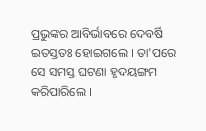ପ୍ରଭୁଙ୍କର ଆବିର୍ଭାବରେ ଦେବର୍ଷି ଇତସ୍ତତଃ ହୋଇଗଲେ । ତା'ପରେ ସେ ସମସ୍ତ ଘଟଣା ହୃଦୟଙ୍ଗମ କରିପାରିଲେ ।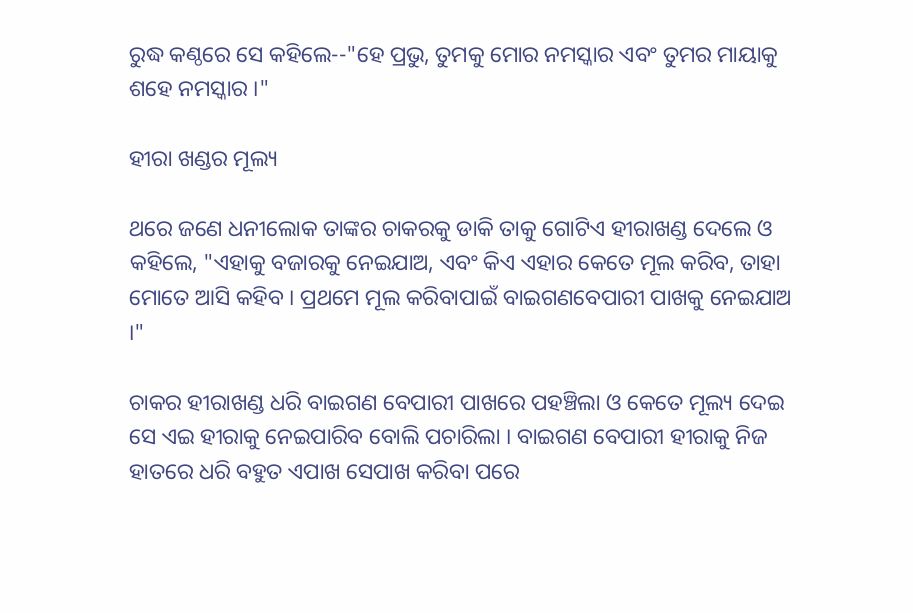ରୁଦ୍ଧ କଣ୍ଠରେ ସେ କହିଲେ--"ହେ ପ୍ରଭୁ, ତୁମକୁ ମୋର ନମସ୍କାର ଏବଂ ତୁମର ମାୟାକୁ ଶହେ ନମସ୍କାର ।"

ହୀରା ଖଣ୍ଡର ମୂଲ୍ୟ

ଥରେ ଜଣେ ଧନୀଲୋକ ତାଙ୍କର ଚାକରକୁ ଡାକି ତାକୁ ଗୋଟିଏ ହୀରାଖଣ୍ଡ ଦେଲେ ଓ କହିଲେ, "ଏହାକୁ ବଜାରକୁ ନେଇଯାଅ, ଏବଂ କିଏ ଏହାର କେତେ ମୂଲ କରିବ, ତାହା ମୋତେ ଆସି କହିବ । ପ୍ରଥମେ ମୂଲ କରିବାପାଇଁ ବାଇଗଣବେପାରୀ ପାଖକୁ ନେଇଯାଅ ।"

ଚାକର ହୀରାଖଣ୍ଡ ଧରି ବାଇଗଣ ବେପାରୀ ପାଖରେ ପହଞ୍ଚିଲା ଓ କେତେ ମୂଲ୍ୟ ଦେଇ ସେ ଏଇ ହୀରାକୁ ନେଇପାରିବ ବୋଲି ପଚାରିଲା । ବାଇଗଣ ବେପାରୀ ହୀରାକୁ ନିଜ ହାତରେ ଧରି ବହୁତ ଏପାଖ ସେପାଖ କରିବା ପରେ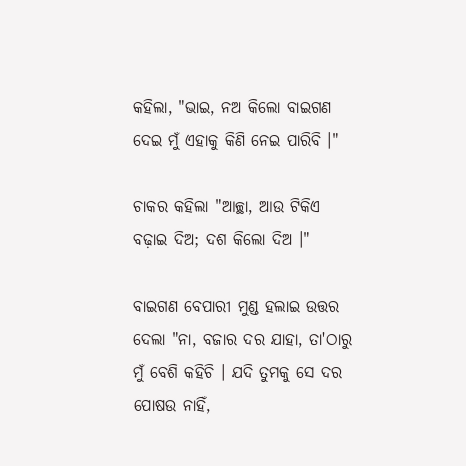କହିଲା, "ଭାଇ, ନଅ କିଲୋ ବାଇଗଣ ଦେଇ ମୁଁ ଏହାକୁ କିଣି ନେଇ ପାରିବି ।"

ଚାକର କହିଲା "ଆଚ୍ଛା, ଆଉ ଟିକିଏ ବଢ଼ାଇ ଦିଅ; ଦଶ କିଲୋ ଦିଅ ।"

ବାଇଗଣ ବେପାରୀ ମୁଣ୍ଡ ହଲାଇ ଉତ୍ତର ଦେଲା "ନା, ବଜାର ଦର ଯାହା, ତା'ଠାରୁ ମୁଁ ବେଶି କହିଚି । ଯଦି ତୁମକୁ ସେ ଦର ପୋଷଉ ନାହିଁ,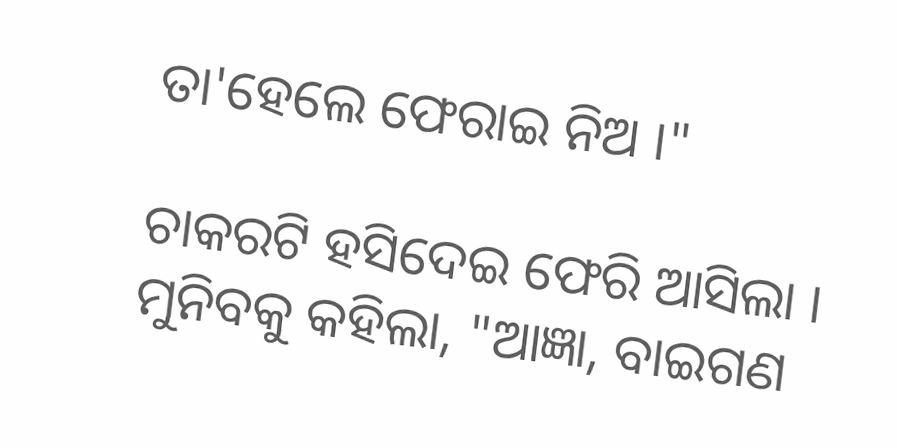ତା'ହେଲେ ଫେରାଇ ନିଅ ।"

ଚାକରଟି ହସିଦେଇ ଫେରି ଆସିଲା । ମୁନିବକୁ କହିଲା, "ଆଜ୍ଞା, ବାଇଗଣ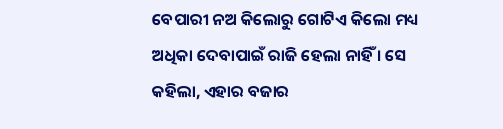ବେପାରୀ ନଅ କିଲୋରୁ ଗୋଟିଏ କିଲୋ ମଧ୍ୟ ଅଧିକା ଦେବାପାଇଁ ରାଜି ହେଲା ନାହିଁ । ସେ କହିଲା, ଏହାର ବଜାର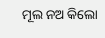ମୂଲ ନଅ କିଲୋ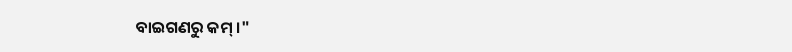ବାଇଗଣରୁ କମ୍ ।"